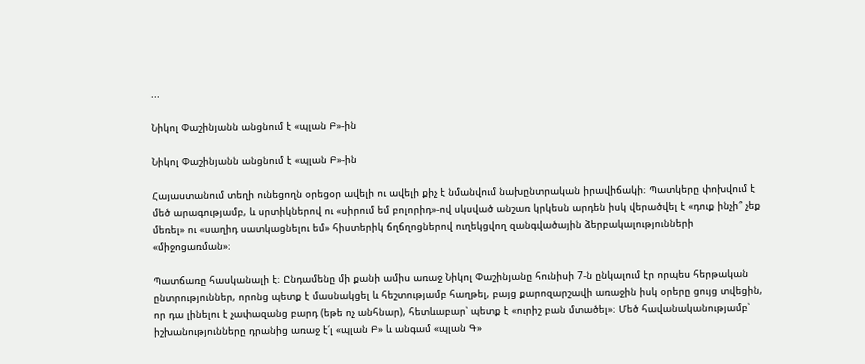...

Նիկոլ Փաշինյանն անցնում է «պլան Բ»-ին

Նիկոլ Փաշինյանն անցնում է «պլան Բ»-ին

Հայաստանում տեղի ունեցողն օրեցօր ավելի ու ավելի քիչ է նմանվում նախընտրական իրավիճակի։ Պատկերը փոխվում է մեծ արագությամբ, և սրտիկներով ու «սիրում եմ բոլորիդ»-ով սկսված անշառ կրկեսն արդեն իսկ վերածվել է «դուք ինչի՞ չեք մեռել» ու «սաղիդ սատկացնելու եմ» հիստերիկ ճղճղոցներով ուղեկցվող զանգվածային ձերբակալությունների «միջոցառման»։

Պատճառը հասկանալի է։ Ընդամենը մի քանի ամիս առաջ Նիկոլ Փաշինյանը հունիսի 7-ն ընկալում էր որպես հերթական ընտրություններ, որոնց պետք է մասնակցել և հեշտությամբ հաղթել, բայց քարոզարշավի առաջին իսկ օրերը ցույց տվեցին, որ դա լինելու է չափազանց բարդ (եթե ոչ անհնար), հետևաբար՝ պետք է «ուրիշ բան մտածել»։ Մեծ հավանականությամբ՝ իշխանությունները դրանից առաջ է՛լ «պլան Բ» և անգամ «պլան Գ»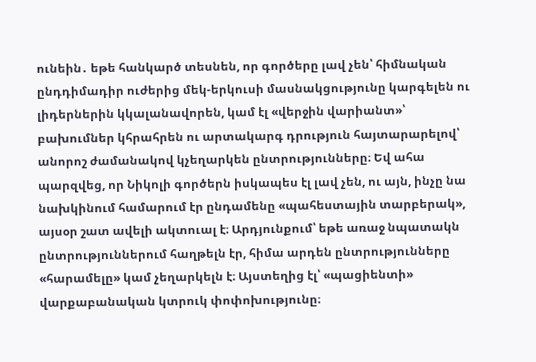ունեին․ եթե հանկարծ տեսնեն, որ գործերը լավ չեն՝ հիմնական ընդդիմադիր ուժերից մեկ-երկուսի մասնակցությունը կարգելեն ու լիդերներին կկալանավորեն, կամ էլ «վերջին վարիանտ»՝ բախումներ կհրահրեն ու արտակարգ դրություն հայտարարելով՝ անորոշ ժամանակով կչեղարկեն ընտրությունները։ Եվ ահա պարզվեց, որ Նիկոլի գործերն իսկապես էլ լավ չեն, ու այն, ինչը նա նախկինում համարում էր ընդամենը «պահեստային տարբերակ», այսօր շատ ավելի ակտուալ է։ Արդյունքում՝ եթե առաջ նպատակն ընտրություններում հաղթելն էր, հիմա արդեն ընտրությունները «հարամելը» կամ չեղարկելն է։ Այստեղից էլ՝ «պացիենտի» վարքաբանական կտրուկ փոփոխությունը։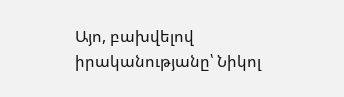Այո, բախվելով իրականությանը՝ Նիկոլ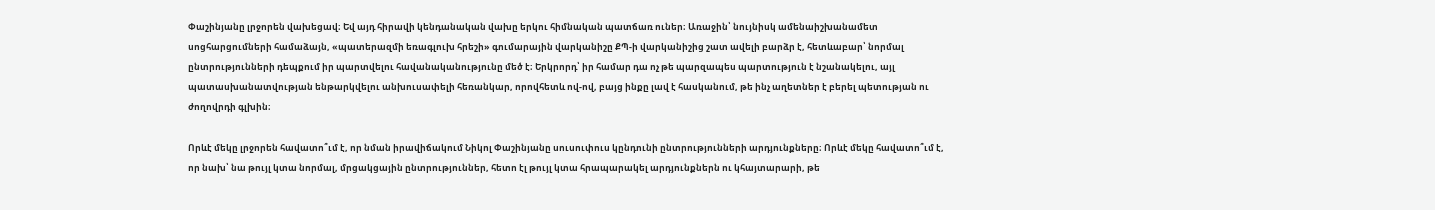Փաշինյանը լրջորեն վախեցավ։ Եվ այդ հիրավի կենդանական վախը երկու հիմնական պատճառ ուներ։ Առաջին՝ նույնիսկ ամենաիշխանամետ սոցհարցումների համաձայն, «պատերազմի եռագլուխ հրեշի» գումարային վարկանիշը ՔՊ-ի վարկանիշից շատ ավելի բարձր է, հետևաբար՝ նորմալ ընտրությունների դեպքում իր պարտվելու հավանականությունը մեծ է։ Երկրորդ՝ իր համար դա ոչ թե պարզապես պարտություն է նշանակելու, այլ պատասխանատվության ենթարկվելու անխուսափելի հեռանկար, որովհետև ով-ով, բայց ինքը լավ է հասկանում, թե ինչ աղետներ է բերել պետության ու ժողովրդի գլխին։

Որևէ մեկը լրջորեն հավատո՞ւմ է, որ նման իրավիճակում Նիկոլ Փաշինյանը սուսուփուս կընդունի ընտրությունների արդյունքները։ Որևէ մեկը հավատո՞ւմ է, որ նախ՝ նա թույլ կտա նորմալ, մրցակցային ընտրություններ, հետո էլ թույլ կտա հրապարակել արդյունքներն ու կհայտարարի, թե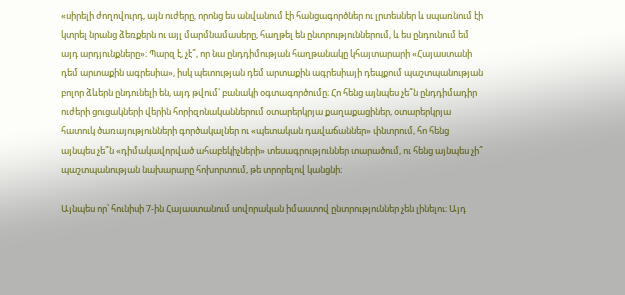«սիրելի ժողովուրդ, այն ուժերը, որոնց ես անվանում էի հանցագործներ ու լրտեսներ և սպառնում էի կտրել նրանց ձեռքերն ու այլ մարմնամասերը, հաղթել են ընտրություններում, և ես ընդունում եմ այդ արդյունքները»։ Պարզ է, չէ՞, որ նա ընդդիմության հաղթանակը կհայտարարի «Հայաստանի դեմ արտաքին ագրեսիա», իսկ պետության դեմ արտաքին ագրեսիայի դեպքում պաշտպանության բոլոր ձևերն ընդունելի են, այդ թվում՝ բանակի օգտագործումը։ Հո հենց այնպես չե՞ն ընդդիմադիր ուժերի ցուցակների վերին հորիզոնականներում օտարերկրյա քաղաքացիներ, օտարերկրյա հատուկ ծառայությունների գործակալներ ու «պետական դավաճաններ» փնտրում, հո հենց այնպես չե՞ն «դիմակավորված ահաբեկիչների» տեսագրություններ տարածում, ու հենց այնպես չի՞ պաշտպանության նախարարը հոխորտում, թե տրորելով կանցնի։

Այնպես որ՝ հունիսի 7-ին Հայաստանում սովորական իմաստով ընտրություններ չեն լինելու։ Այդ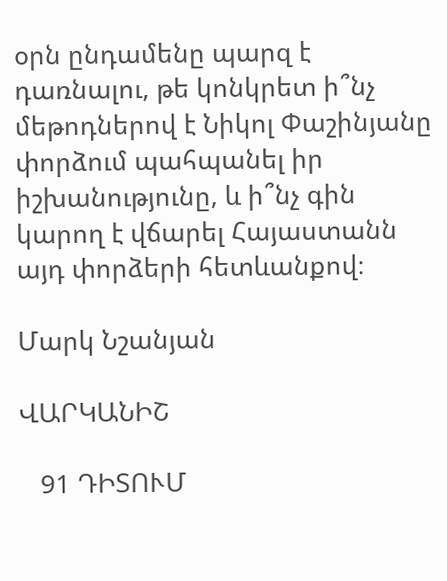օրն ընդամենը պարզ է դառնալու, թե կոնկրետ ի՞նչ մեթոդներով է Նիկոլ Փաշինյանը փորձում պահպանել իր իշխանությունը, և ի՞նչ գին կարող է վճարել Հայաստանն այդ փորձերի հետևանքով։

Մարկ Նշանյան

ՎԱՐԿԱՆԻՇ

   91 ԴԻՏՈՒՄ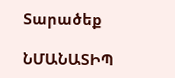Տարածեք

ՆՄԱՆԱՏԻՊ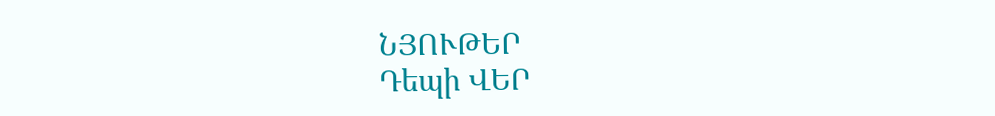ՆՅՈՒԹԵՐ
Դեպի ՎԵՐ